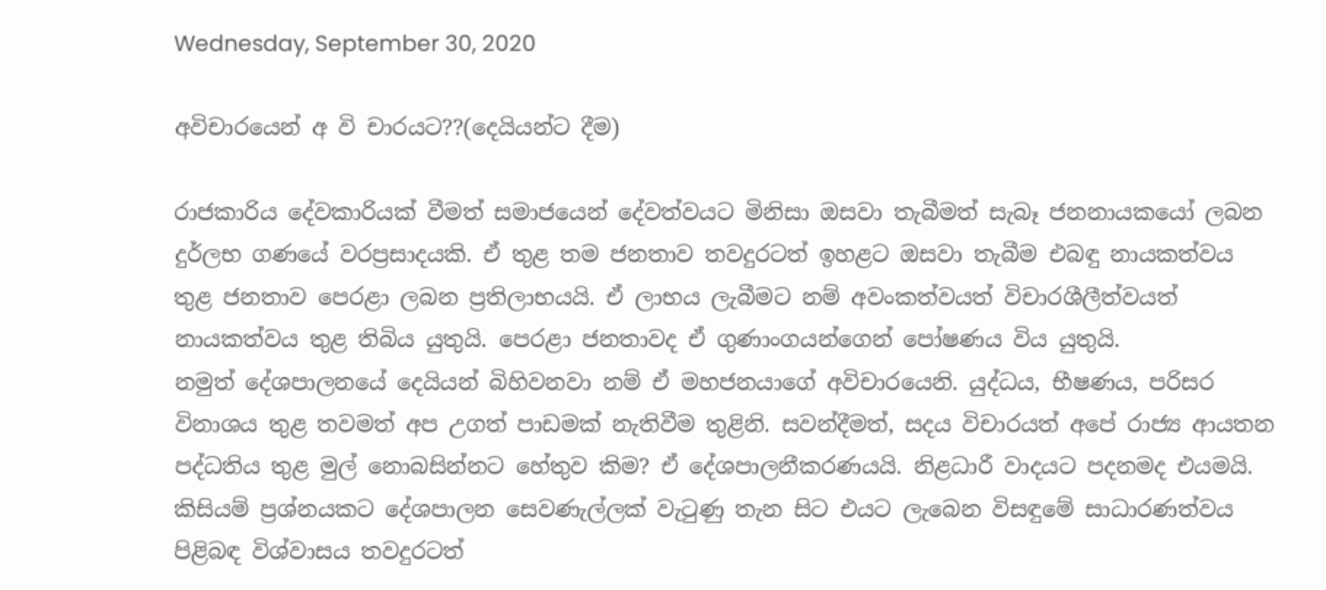Wednesday, September 30, 2020

අවිචාරයෙන් අ වි චාරයට??(දෙයියන්ට දීම)

රාජකාරිය දේවකාරියක් වීමත් සමාජයෙන් දේවත්වයට මිනිසා ඔසවා තැබීමත් සැබෑ ජනනායකයෝ ලබන දුර්ලභ ගණයේ වරප්‍රසාදයකි. ඒ තුළ තම ජනතාව තවදුරටත් ඉහළට ඔසවා තැබීම එබඳු නායකත්වය තුළ ජනතාව පෙරළා ලබන ප්‍රතිලාභයයි. ඒ ලාභය ලැබීමට නම් අවංකත්වයත් විචාරශීලීත්වයත් නායකත්වය තුළ තිබිය යුතුයි. පෙරළා ජනතාවද ඒ ගුණාංගයන්ගෙන් පෝෂණය විය යුතුයි.
නමුත් දේශපාලනයේ දෙයියන් බිහිවනවා නම් ඒ මහජනයාගේ අවිචාරයෙනි. යුද්ධය, භීෂණය, පරිසර විනාශය තුළ තවමත් අප උගත් පාඩමක් නැතිවීම තුළිනි. සවන්දීමත්, සදය විචාරයත් අපේ රාජ්‍ය ආයතන පද්ධතිය තුළ මුල් නොබසින්නට හේතුව කිම? ඒ දේශපාලනීකරණයයි. නිළධාරී වාදයට පදනමද එයමයි. කිසියම් ප්‍රශ්නයකට දේශපාලන සෙවණැල්ලක් වැටුණු තැන සිට එයට ලැබෙන විසඳුමේ සාධාරණත්වය පිළිබඳ විශ්වාසය තවදුරටත්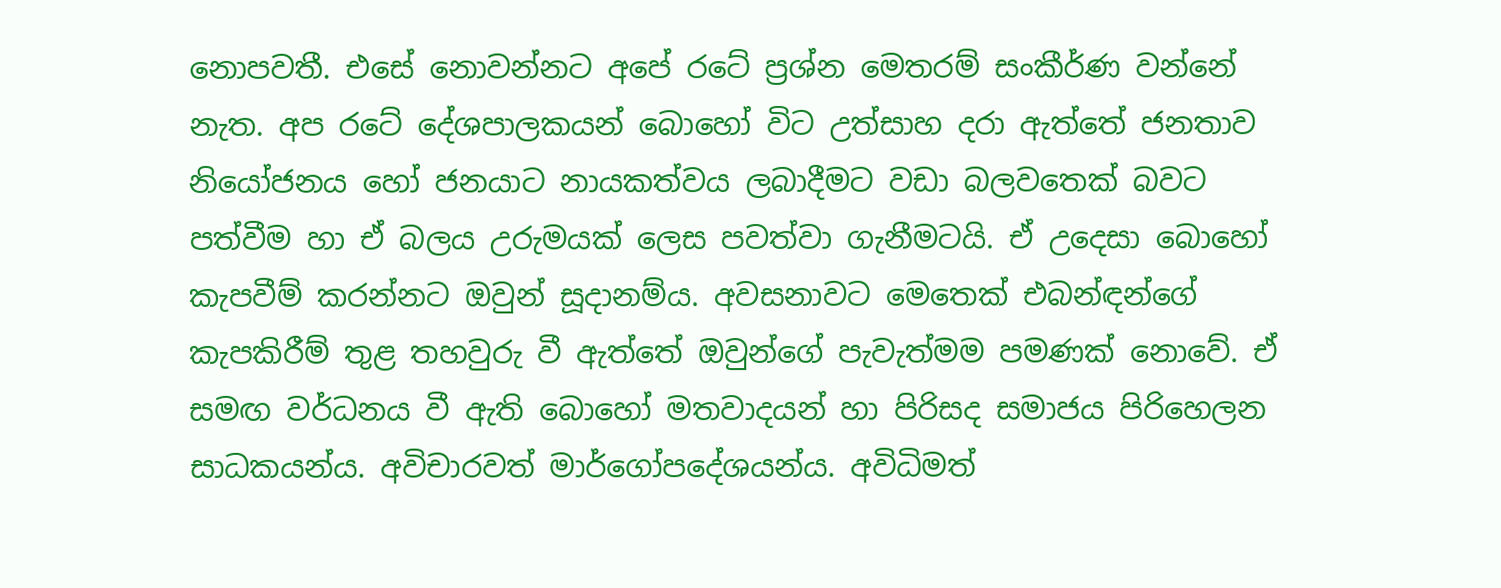නොපවතී. එසේ නොවන්නට අපේ රටේ ප්‍රශ්න මෙතරම් සංකීර්ණ වන්නේ නැත. අප රටේ දේශපාලකයන් බොහෝ විට උත්සාහ දරා ඇත්තේ ජනතාව නියෝජනය හෝ ජනයාට නායකත්වය ලබාදීමට වඩා බලවතෙක් බවට පත්වීම හා ඒ බලය උරුමයක් ලෙස පවත්වා ගැනීමටයි. ඒ උදෙසා බොහෝ කැපවීම් කරන්නට ඔවුන් සූදානම්ය. අවසනාවට මෙතෙක් එබන්ඳන්ගේ කැපකිරීම් තුළ තහවුරු වී ඇත්තේ ඔවුන්ගේ පැවැත්මම පමණක් නොවේ. ඒ සමඟ වර්ධනය වී ඇති බොහෝ මතවාදයන් හා පිරිසද සමාජය පිරිහෙලන සාධකයන්ය. අවිචාරවත් මාර්ගෝපදේශයන්ය. අවිධිමත්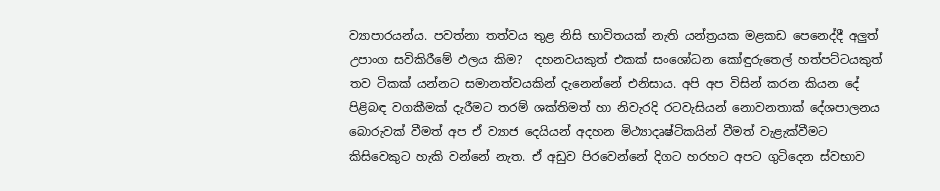ව්‍යාපාරයන්ය. පවත්නා තත්වය තුළ නිසි භාවිතයක් නැති යන්ත්‍රයක මළකඩ පෙනෙද්දී අලුත් උපාංග සවිකිරීමේ ඵලය කිම?  දහනවයකුත් එකක් සංශෝධන කෝඳුරුතෙල් හත්පට්ටයකුත් තව ටිකක් යන්නට සමානත්වයකින් දැනෙන්නේ එනිසාය. අපි අප විසින් කරන කියන දේ පිළිබඳ වගකීමක් දැරීමට තරම් ශක්තිමත් හා නිවැරදි රටවැසියන් නොවනතාක් දේශපාලනය බොරුවක් වීමත් අප ඒ ව්‍යාජ දෙයියන් අදහන මිථ්‍යාදෘෂ්ටිකයින් වීමත් වැළැක්වීමට කිසිවෙකුට හැකි වන්නේ නැත. ඒ අඩුව පිරවෙන්නේ දිගට හරහට අපට ගුටිදෙන ස්වභාව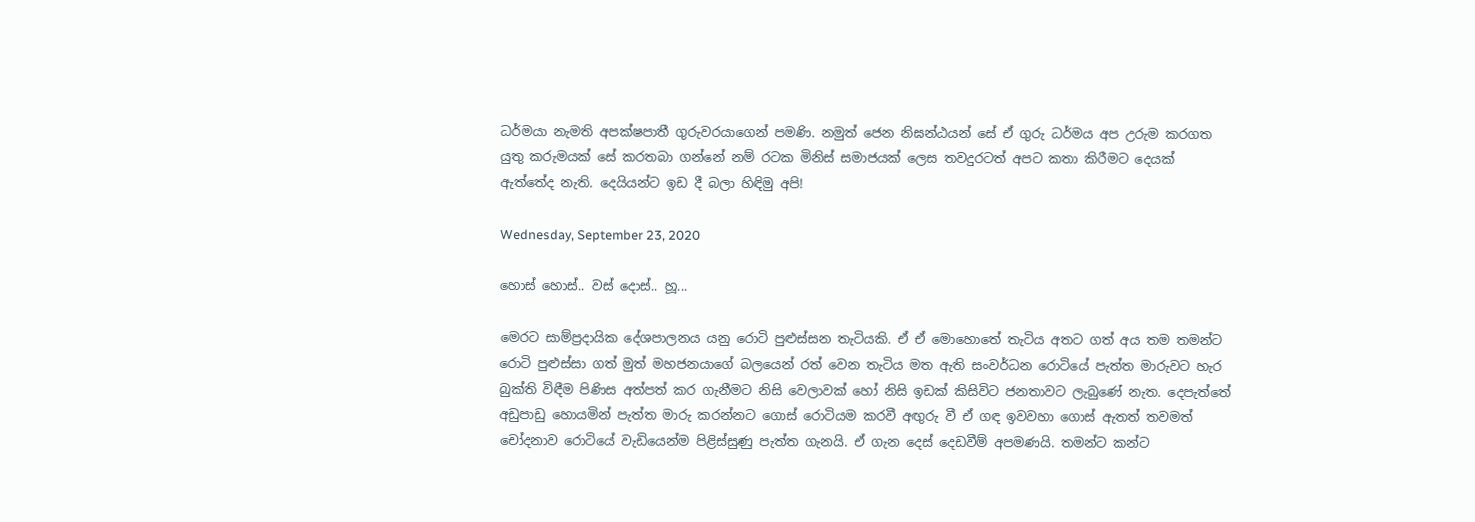ධර්මයා නැමති අපක්ෂපාතී ගුරුවරයාගෙන් පමණි. නමුත් ජෙන නිඝන්ඨයන් සේ ඒ ගුරු ධර්මය අප උරුම කරගත යුතු කරුමයක් සේ කරතබා ගන්නේ නම් රටක මිනිස් සමාජයක් ලෙස තවදුරටත් අපට කතා කිරීමට දෙයක් ඇත්තේද නැති. දෙයියන්ට ඉඩ දී බලා හිඳිමු අපි!

Wednesday, September 23, 2020

හොස් හොස්.. වස් දොස්.. හූ...

මෙරට සාම්ප්‍රදායික දේශපාලනය යනු රොටි පුළුස්සන තැටියකි. ඒ ඒ මොහොතේ තැටිය අතට ගත් අය තම තමන්ට රොටි පුළුස්සා ගත් මුත් මහජනයාගේ බලයෙන් රත් වෙන තැටිය මත ඇති සංවර්ධන රොටියේ පැත්ත මාරුවට හැර බුක්ති විඳීම පිණිස අත්පත් කර ගැනීමට නිසි වෙලාවක් හෝ නිසි ඉඩක් කිසිවිට ජනතාවට ලැබුණේ නැත. දෙපැත්තේ අඩුපාඩු හොයමින් පැත්ත මාරු කරන්නට ගොස් රොටියම කරවී අඟුරු වී ඒ ගඳ ඉවවහා ගොස් ඇතත් තවමත් චෝදනාව රොටියේ වැඩියෙන්ම පිළිස්සුණු පැත්ත ගැනයි. ඒ ගැන දෙස් දෙඩවීම් අපමණයි. තමන්ට කන්ට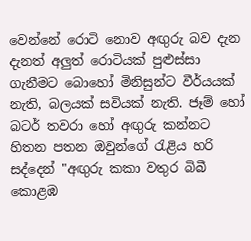වෙන්නේ රොටි නොව අඟුරු බව දැන දැනත් අලුත් රොටියක් පුළුස්සා ගැනීමට බොහෝ මිනිසුන්ට වීර්යයක් නැති, බලයක් සවියක් නැති. ජෑම් හෝ බටර් තවරා හෝ අඟුරු කන්නට හිතන පතන ඔවුන්ගේ රැළිය හරි සද්දෙන් "අඟුරු කකා වතුර බිබී කොළඹ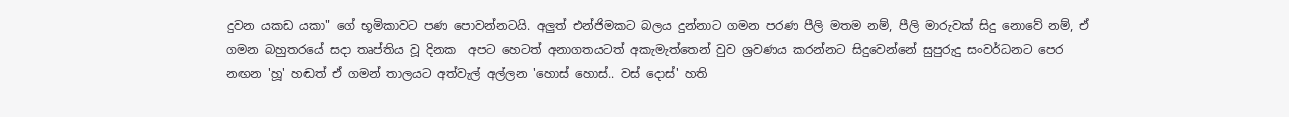දුවන යකඩ යකා" ගේ භූමිකාවට පණ පොවන්නටයි. අලුත් එන්ජිමකට බලය දුන්නාට ගමන පරණ පීලි මතම නම්, පීලි මාරුවක් සිදු නොවේ නම්, ඒ ගමන බහුතරයේ සදා තෘප්තිය වූ දිනක  අපට හෙටත් අනාගතයටත් අකැමැත්තෙන් වුව ශ්‍රවණය කරන්නට සිදුවෙන්නේ සුපුරුදු සංවර්ධනට පෙර නඟන 'හූ' හඬත් ඒ ගමන් තාලයට අත්වැල් අල්ලන 'හොස් හොස්.. වස් දොස්' හති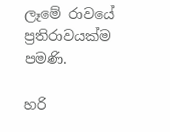ලෑමේ රාවයේ ප්‍රතිරාවයක්ම පමණි.

හරි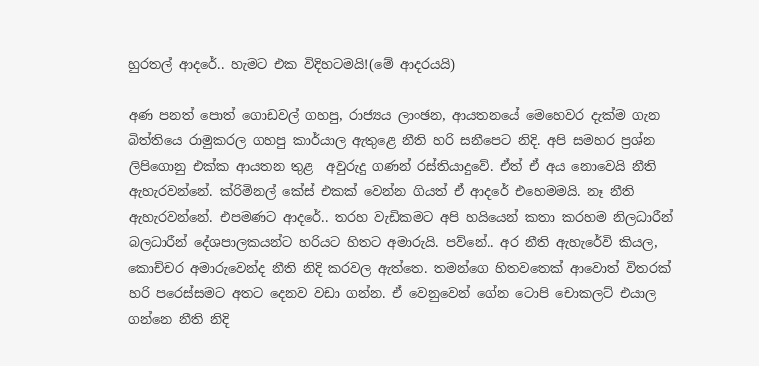හුරතල් ආදරේ.. හැමට එක විදිහටමයි!(මේ ආදරයයි)

අණ පනත් පොත් ගොඩවල් ගහපු, රාජ්‍යය ලාංඡන, ආයතනයේ මෙහෙවර දැක්ම ගැන බිත්තියෙ රාමුකරල ගහපු කාර්යාල ඇතුළෙ නීති හරි සනීපෙට නිදි. අපි සමහර ප්‍රශ්න ලිපිගොනු එක්ක ආයතන තුළ  අවුරුදු ගණන් රස්තියාදුවේ. ඒත් ඒ අය නොවෙයි නීති ඇහැරවන්නේ. ක්රිමිනල් කේස් එකක් වෙන්න ගියත් ඒ ආදරේ එහෙමමයි. නෑ නීති ඇහැරවන්නේ. එපමණට ආදරේ.. තරහ වැඩිකමට අපි හයියෙන් කතා කරහම නිලධාරීන් බලධාරීන් දේශපාලකයන්ට හරියට හිතට අමාරුයි. පව්නේ.. අර නීති ඇහැරේවි කියල, කොච්චර අමාරුවෙන්ද නීති නිදි කරවල ඇත්තෙ. තමන්ගෙ හිතවතෙක් ආවොත් විතරක් හරි පරෙස්සමට අතට දෙනව වඩා ගන්න. ඒ වෙනුවෙන් ගේන ටොපි චොකලට් එයාල ගන්නෙ නීති නිදි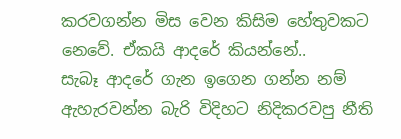කරවගන්න මිස වෙන කිසිම හේතුවකට නෙවේ. ඒකයි ආදරේ කියන්නේ..
සැබෑ ආදරේ ගැන ඉගෙන ගන්න නම් ඇහැරවන්න බැරි විදිහට නිදිකරවපු නීති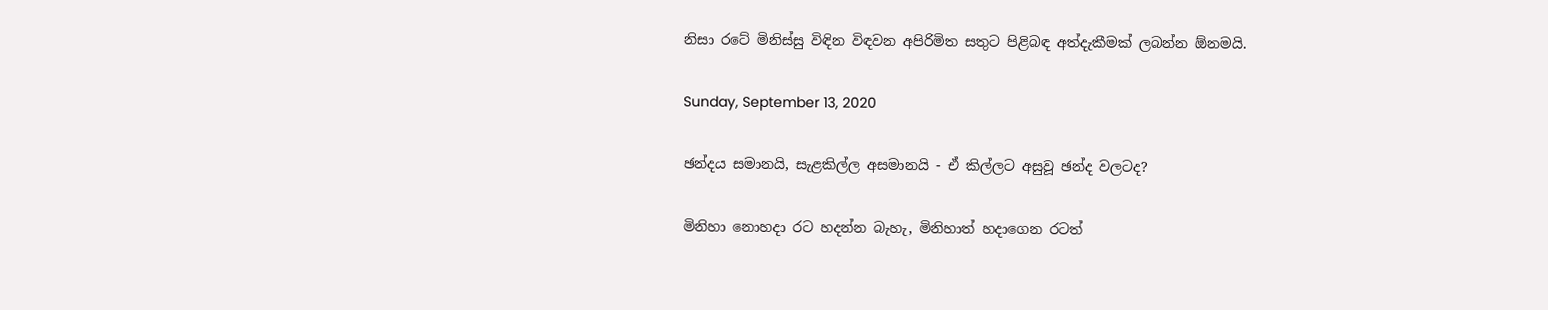නිසා රටේ මිනිස්සු විඳින විඳවන අපිරිමිත සතුට පිළිබඳ අත්දැකීමක් ලබන්න ඕනමයි.

Sunday, September 13, 2020

ඡන්දය සමානයි, සැළකිල්ල අසමානයි - ඒ කිල්ලට අසුවූ ඡන්ද වලටද?

මිනිහා නොහදා රට හදන්න බැහැ, මිනිහාත් හදාගෙන රටත්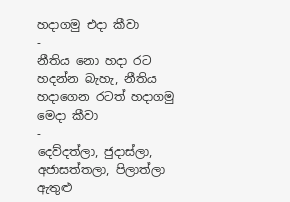හදාගමු එදා කීවා
-
නීතිය නො හදා රට හදන්න බැහැ, නීතිය හදාගෙන රටත් හදාගමු මෙදා කීවා
-
දෙව්දත්ලා, ජුදාස්ලා, අජාසත්තලා, පිලාත්ලා ඇතුළු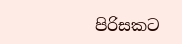පිරිසකට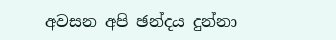අවසන අපි ඡන්දය දුන්නා